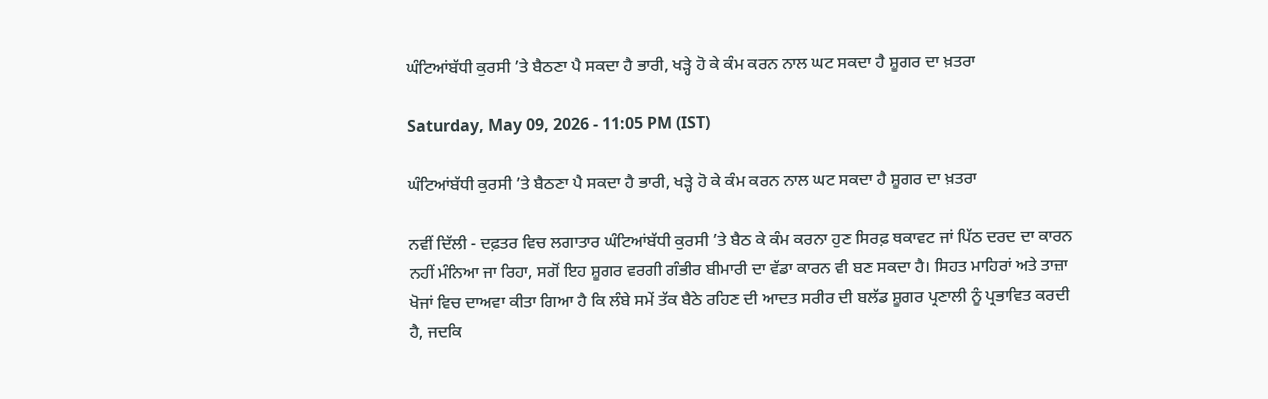ਘੰਟਿਆਂਬੱਧੀ ਕੁਰਸੀ ’ਤੇ ਬੈਠਣਾ ਪੈ ਸਕਦਾ ਹੈ ਭਾਰੀ, ਖੜ੍ਹੇ ਹੋ ਕੇ ਕੰਮ ਕਰਨ ਨਾਲ ਘਟ ਸਕਦਾ ਹੈ ਸ਼ੂਗਰ ਦਾ ਖ਼ਤਰਾ

Saturday, May 09, 2026 - 11:05 PM (IST)

ਘੰਟਿਆਂਬੱਧੀ ਕੁਰਸੀ ’ਤੇ ਬੈਠਣਾ ਪੈ ਸਕਦਾ ਹੈ ਭਾਰੀ, ਖੜ੍ਹੇ ਹੋ ਕੇ ਕੰਮ ਕਰਨ ਨਾਲ ਘਟ ਸਕਦਾ ਹੈ ਸ਼ੂਗਰ ਦਾ ਖ਼ਤਰਾ

ਨਵੀਂ ਦਿੱਲੀ - ਦਫ਼ਤਰ ਵਿਚ ਲਗਾਤਾਰ ਘੰਟਿਆਂਬੱਧੀ ਕੁਰਸੀ ’ਤੇ ਬੈਠ ਕੇ ਕੰਮ ਕਰਨਾ ਹੁਣ ਸਿਰਫ਼ ਥਕਾਵਟ ਜਾਂ ਪਿੱਠ ਦਰਦ ਦਾ ਕਾਰਨ ਨਹੀਂ ਮੰਨਿਆ ਜਾ ਰਿਹਾ, ਸਗੋਂ ਇਹ ਸ਼ੂਗਰ ਵਰਗੀ ਗੰਭੀਰ ਬੀਮਾਰੀ ਦਾ ਵੱਡਾ ਕਾਰਨ ਵੀ ਬਣ ਸਕਦਾ ਹੈ। ਸਿਹਤ ਮਾਹਿਰਾਂ ਅਤੇ ਤਾਜ਼ਾ ਖੋਜਾਂ ਵਿਚ ਦਾਅਵਾ ਕੀਤਾ ਗਿਆ ਹੈ ਕਿ ਲੰਬੇ ਸਮੇਂ ਤੱਕ ਬੈਠੇ ਰਹਿਣ ਦੀ ਆਦਤ ਸਰੀਰ ਦੀ ਬਲੱਡ ਸ਼ੂਗਰ ਪ੍ਰਣਾਲੀ ਨੂੰ ਪ੍ਰਭਾਵਿਤ ਕਰਦੀ ਹੈ, ਜਦਕਿ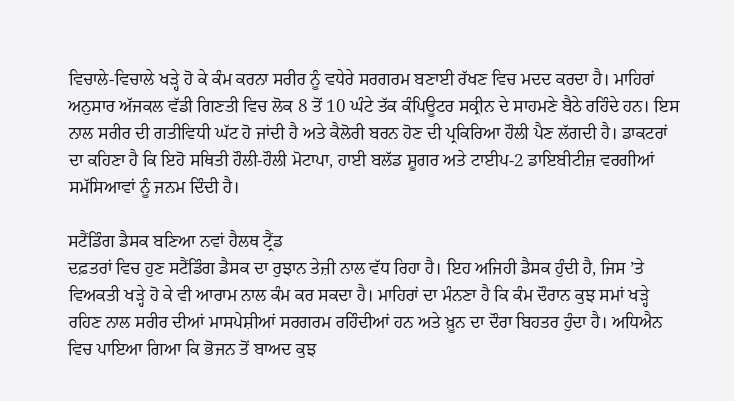ਵਿਚਾਲੇ-ਵਿਚਾਲੇ ਖੜ੍ਹੇ ਹੋ ਕੇ ਕੰਮ ਕਰਨਾ ਸਰੀਰ ਨੂੰ ਵਧੇਰੇ ਸਰਗਰਮ ਬਣਾਈ ਰੱਖਣ ਵਿਚ ਮਦਦ ਕਰਦਾ ਹੈ। ਮਾਹਿਰਾਂ ਅਨੁਸਾਰ ਅੱਜਕਲ ਵੱਡੀ ਗਿਣਤੀ ਵਿਚ ਲੋਕ 8 ਤੋਂ 10 ਘੰਟੇ ਤੱਕ ਕੰਪਿਊਟਰ ਸਕ੍ਰੀਨ ਦੇ ਸਾਹਮਣੇ ਬੈਠੇ ਰਹਿੰਦੇ ਹਨ। ਇਸ ਨਾਲ ਸਰੀਰ ਦੀ ਗਤੀਵਿਧੀ ਘੱਟ ਹੋ ਜਾਂਦੀ ਹੈ ਅਤੇ ਕੈਲੋਰੀ ਬਰਨ ਹੋਣ ਦੀ ਪ੍ਰਕਿਰਿਆ ਹੌਲੀ ਪੈਣ ਲੱਗਦੀ ਹੈ। ਡਾਕਟਰਾਂ ਦਾ ਕਹਿਣਾ ਹੈ ਕਿ ਇਹੋ ਸਥਿਤੀ ਹੌਲੀ-ਹੌਲੀ ਮੋਟਾਪਾ, ਹਾਈ ਬਲੱਡ ਸ਼ੂਗਰ ਅਤੇ ਟਾਈਪ-2 ਡਾਇਬੀਟੀਜ਼ ਵਰਗੀਆਂ ਸਮੱਸਿਆਵਾਂ ਨੂੰ ਜਨਮ ਦਿੰਦੀ ਹੈ।

ਸਟੈਂਡਿੰਗ ਡੈਸਕ ਬਣਿਆ ਨਵਾਂ ਹੈਲਥ ਟ੍ਰੈਂਡ
ਦਫ਼ਤਰਾਂ ਵਿਚ ਹੁਣ ਸਟੈਂਡਿੰਗ ਡੈਸਕ ਦਾ ਰੁਝਾਨ ਤੇਜ਼ੀ ਨਾਲ ਵੱਧ ਰਿਹਾ ਹੈ। ਇਹ ਅਜਿਹੀ ਡੈਸਕ ਹੁੰਦੀ ਹੈ, ਜਿਸ ’ਤੇ ਵਿਅਕਤੀ ਖੜ੍ਹੇ ਹੋ ਕੇ ਵੀ ਆਰਾਮ ਨਾਲ ਕੰਮ ਕਰ ਸਕਦਾ ਹੈ। ਮਾਹਿਰਾਂ ਦਾ ਮੰਨਣਾ ਹੈ ਕਿ ਕੰਮ ਦੌਰਾਨ ਕੁਝ ਸਮਾਂ ਖੜ੍ਹੇ ਰਹਿਣ ਨਾਲ ਸਰੀਰ ਦੀਆਂ ਮਾਸਪੇਸ਼ੀਆਂ ਸਰਗਰਮ ਰਹਿੰਦੀਆਂ ਹਨ ਅਤੇ ਖ਼ੂਨ ਦਾ ਦੌਰਾ ਬਿਹਤਰ ਹੁੰਦਾ ਹੈ। ਅਧਿਐਨ ਵਿਚ ਪਾਇਆ ਗਿਆ ਕਿ ਭੋਜਨ ਤੋਂ ਬਾਅਦ ਕੁਝ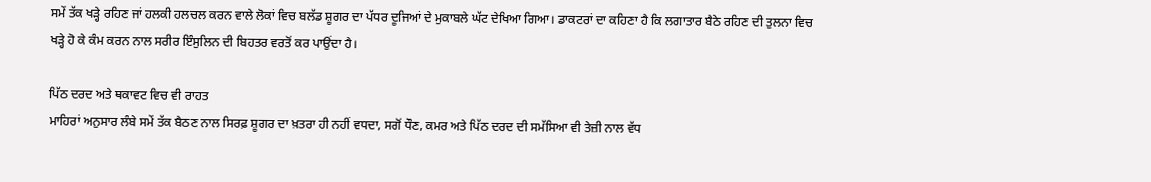ਸਮੇਂ ਤੱਕ ਖੜ੍ਹੇ ਰਹਿਣ ਜਾਂ ਹਲਕੀ ਹਲਚਲ ਕਰਨ ਵਾਲੇ ਲੋਕਾਂ ਵਿਚ ਬਲੱਡ ਸ਼ੂਗਰ ਦਾ ਪੱਧਰ ਦੂਜਿਆਂ ਦੇ ਮੁਕਾਬਲੇ ਘੱਟ ਦੇਖਿਆ ਗਿਆ। ਡਾਕਟਰਾਂ ਦਾ ਕਹਿਣਾ ਹੈ ਕਿ ਲਗਾਤਾਰ ਬੈਠੇ ਰਹਿਣ ਦੀ ਤੁਲਨਾ ਵਿਚ ਖੜ੍ਹੇ ਹੋ ਕੇ ਕੰਮ ਕਰਨ ਨਾਲ ਸਰੀਰ ਇੰਸੁਲਿਨ ਦੀ ਬਿਹਤਰ ਵਰਤੋਂ ਕਰ ਪਾਉਂਦਾ ਹੈ।

ਪਿੱਠ ਦਰਦ ਅਤੇ ਥਕਾਵਟ ਵਿਚ ਵੀ ਰਾਹਤ
ਮਾਹਿਰਾਂ ਅਨੁਸਾਰ ਲੰਬੇ ਸਮੇਂ ਤੱਕ ਬੈਠਣ ਨਾਲ ਸਿਰਫ਼ ਸ਼ੂਗਰ ਦਾ ਖ਼ਤਰਾ ਹੀ ਨਹੀਂ ਵਧਦਾ, ਸਗੋਂ ਧੌਣ, ਕਮਰ ਅਤੇ ਪਿੱਠ ਦਰਦ ਦੀ ਸਮੱਸਿਆ ਵੀ ਤੇਜ਼ੀ ਨਾਲ ਵੱਧ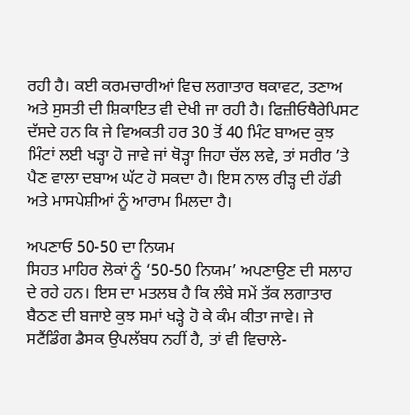ਰਹੀ ਹੈ। ਕਈ ਕਰਮਚਾਰੀਆਂ ਵਿਚ ਲਗਾਤਾਰ ਥਕਾਵਟ, ਤਣਾਅ ਅਤੇ ਸੁਸਤੀ ਦੀ ਸ਼ਿਕਾਇਤ ਵੀ ਦੇਖੀ ਜਾ ਰਹੀ ਹੈ। ਫਿਜ਼ੀਓਥੈਰੇਪਿਸਟ ਦੱਸਦੇ ਹਨ ਕਿ ਜੇ ਵਿਅਕਤੀ ਹਰ 30 ਤੋਂ 40 ਮਿੰਟ ਬਾਅਦ ਕੁਝ ਮਿੰਟਾਂ ਲਈ ਖੜ੍ਹਾ ਹੋ ਜਾਵੇ ਜਾਂ ਥੋੜ੍ਹਾ ਜਿਹਾ ਚੱਲ ਲਵੇ, ਤਾਂ ਸਰੀਰ ’ਤੇ ਪੈਣ ਵਾਲਾ ਦਬਾਅ ਘੱਟ ਹੋ ਸਕਦਾ ਹੈ। ਇਸ ਨਾਲ ਰੀੜ੍ਹ ਦੀ ਹੱਡੀ ਅਤੇ ਮਾਸਪੇਸ਼ੀਆਂ ਨੂੰ ਆਰਾਮ ਮਿਲਦਾ ਹੈ।

ਅਪਣਾਓ 50-50 ਦਾ ਨਿਯਮ
ਸਿਹਤ ਮਾਹਿਰ ਲੋਕਾਂ ਨੂੰ ‘50-50 ਨਿਯਮ’ ਅਪਣਾਉਣ ਦੀ ਸਲਾਹ ਦੇ ਰਹੇ ਹਨ। ਇਸ ਦਾ ਮਤਲਬ ਹੈ ਕਿ ਲੰਬੇ ਸਮੇਂ ਤੱਕ ਲਗਾਤਾਰ ਬੈਠਣ ਦੀ ਬਜਾਏ ਕੁਝ ਸਮਾਂ ਖੜ੍ਹੇ ਹੋ ਕੇ ਕੰਮ ਕੀਤਾ ਜਾਵੇ। ਜੇ ਸਟੈਂਡਿੰਗ ਡੈਸਕ ਉਪਲੱਬਧ ਨਹੀਂ ਹੈ, ਤਾਂ ਵੀ ਵਿਚਾਲੇ-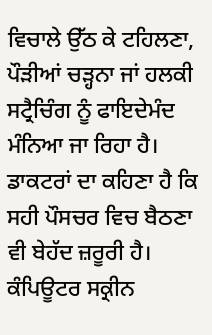ਵਿਚਾਲੇ ਉੱਠ ਕੇ ਟਹਿਲਣਾ, ਪੌੜੀਆਂ ਚੜ੍ਹਨਾ ਜਾਂ ਹਲਕੀ ਸਟ੍ਰੈਚਿੰਗ ਨੂੰ ਫਾਇਦੇਮੰਦ ਮੰਨਿਆ ਜਾ ਰਿਹਾ ਹੈ। ਡਾਕਟਰਾਂ ਦਾ ਕਹਿਣਾ ਹੈ ਕਿ ਸਹੀ ਪੌਸਚਰ ਵਿਚ ਬੈਠਣਾ ਵੀ ਬੇਹੱਦ ਜ਼ਰੂਰੀ ਹੈ। ਕੰਪਿਊਟਰ ਸਕ੍ਰੀਨ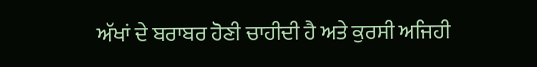ਅੱਖਾਂ ਦੇ ਬਰਾਬਰ ਹੋਣੀ ਚਾਹੀਦੀ ਹੈ ਅਤੇ ਕੁਰਸੀ ਅਜਿਹੀ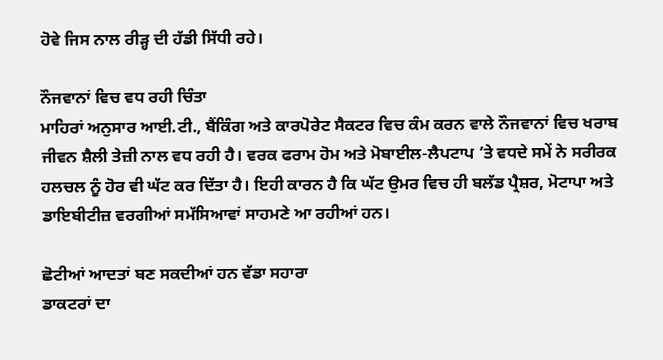ਹੋਵੇ ਜਿਸ ਨਾਲ ਰੀੜ੍ਹ ਦੀ ਹੱਡੀ ਸਿੱਧੀ ਰਹੇ।

ਨੌਜਵਾਨਾਂ ਵਿਚ ਵਧ ਰਹੀ ਚਿੰਤਾ
ਮਾਹਿਰਾਂ ਅਨੁਸਾਰ ਆਈ.ਟੀ., ਬੈਂਕਿੰਗ ਅਤੇ ਕਾਰਪੋਰੇਟ ਸੈਕਟਰ ਵਿਚ ਕੰਮ ਕਰਨ ਵਾਲੇ ਨੌਜਵਾਨਾਂ ਵਿਚ ਖਰਾਬ ਜੀਵਨ ਸ਼ੈਲੀ ਤੇਜ਼ੀ ਨਾਲ ਵਧ ਰਹੀ ਹੈ। ਵਰਕ ਫਰਾਮ ਹੋਮ ਅਤੇ ਮੋਬਾਈਲ-ਲੈਪਟਾਪ ’ਤੇ ਵਧਦੇ ਸਮੇਂ ਨੇ ਸਰੀਰਕ ਹਲਚਲ ਨੂੰ ਹੋਰ ਵੀ ਘੱਟ ਕਰ ਦਿੱਤਾ ਹੈ। ਇਹੀ ਕਾਰਨ ਹੈ ਕਿ ਘੱਟ ਉਮਰ ਵਿਚ ਹੀ ਬਲੱਡ ਪ੍ਰੈਸ਼ਰ, ਮੋਟਾਪਾ ਅਤੇ ਡਾਇਬੀਟੀਜ਼ ਵਰਗੀਆਂ ਸਮੱਸਿਆਵਾਂ ਸਾਹਮਣੇ ਆ ਰਹੀਆਂ ਹਨ।

ਛੋਟੀਆਂ ਆਦਤਾਂ ਬਣ ਸਕਦੀਆਂ ਹਨ ਵੱਡਾ ਸਹਾਰਾ
ਡਾਕਟਰਾਂ ਦਾ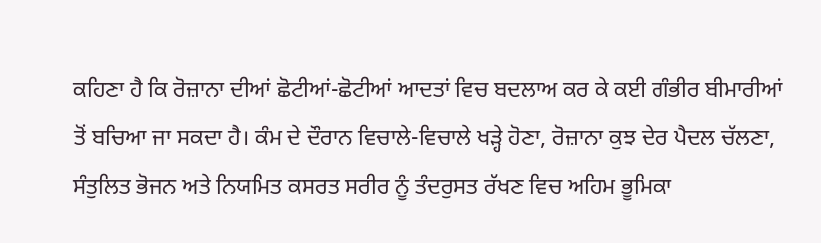ਕਹਿਣਾ ਹੈ ਕਿ ਰੋਜ਼ਾਨਾ ਦੀਆਂ ਛੋਟੀਆਂ-ਛੋਟੀਆਂ ਆਦਤਾਂ ਵਿਚ ਬਦਲਾਅ ਕਰ ਕੇ ਕਈ ਗੰਭੀਰ ਬੀਮਾਰੀਆਂ ਤੋਂ ਬਚਿਆ ਜਾ ਸਕਦਾ ਹੈ। ਕੰਮ ਦੇ ਦੌਰਾਨ ਵਿਚਾਲੇ-ਵਿਚਾਲੇ ਖੜ੍ਹੇ ਹੋਣਾ, ਰੋਜ਼ਾਨਾ ਕੁਝ ਦੇਰ ਪੈਦਲ ਚੱਲਣਾ, ਸੰਤੁਲਿਤ ਭੋਜਨ ਅਤੇ ਨਿਯਮਿਤ ਕਸਰਤ ਸਰੀਰ ਨੂੰ ਤੰਦਰੁਸਤ ਰੱਖਣ ਵਿਚ ਅਹਿਮ ਭੂਮਿਕਾ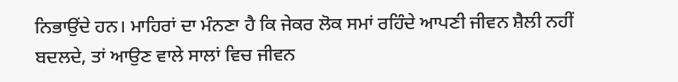ਨਿਭਾਉਂਦੇ ਹਨ। ਮਾਹਿਰਾਂ ਦਾ ਮੰਨਣਾ ਹੈ ਕਿ ਜੇਕਰ ਲੋਕ ਸਮਾਂ ਰਹਿੰਦੇ ਆਪਣੀ ਜੀਵਨ ਸ਼ੈਲੀ ਨਹੀਂ ਬਦਲਦੇ, ਤਾਂ ਆਉਣ ਵਾਲੇ ਸਾਲਾਂ ਵਿਚ ਜੀਵਨ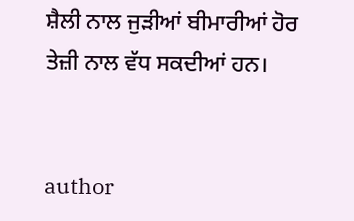ਸ਼ੈਲੀ ਨਾਲ ਜੁੜੀਆਂ ਬੀਮਾਰੀਆਂ ਹੋਰ ਤੇਜ਼ੀ ਨਾਲ ਵੱਧ ਸਕਦੀਆਂ ਹਨ।


author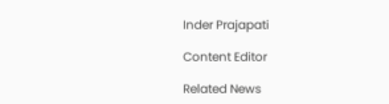Inder Prajapati

Content Editor

Related News